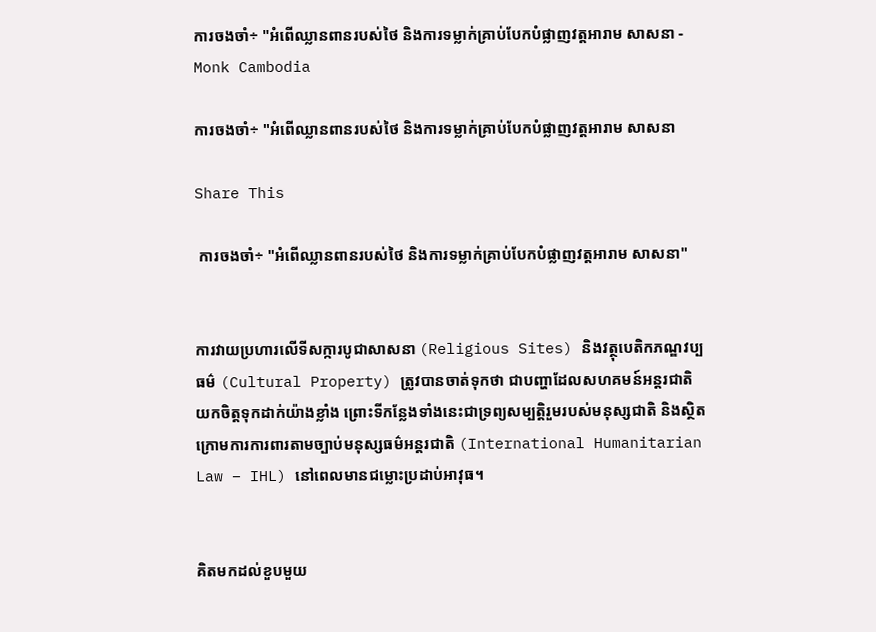ការចងចាំ÷ "អំពើឈ្លានពានរបស់ថៃ និងការទម្លាក់គ្រាប់បែកបំផ្លាញវត្តអារាម សាសនា - Monk Cambodia

ការចងចាំ÷ "អំពើឈ្លានពានរបស់ថៃ និងការទម្លាក់គ្រាប់បែកបំផ្លាញវត្តអារាម សាសនា

Share This

 ការចងចាំ÷ "អំពើឈ្លានពានរបស់ថៃ និងការទម្លាក់គ្រាប់បែកបំផ្លាញវត្តអារាម សាសនា"


ការវាយប្រហារលើទីសក្ការបូជាសាសនា (Religious Sites) និងវត្ថុបេតិកភណ្ឌវប្បធម៌ (Cultural Property) ត្រូវបានចាត់ទុកថា ជាបញ្ហាដែលសហគមន៍អន្តរជាតិយកចិត្តទុកដាក់យ៉ាងខ្លាំង ព្រោះទីកន្លែងទាំងនេះជាទ្រព្យសម្បត្តិរួមរបស់មនុស្សជាតិ និងស្ថិតក្រោមការការពារតាមច្បាប់មនុស្សធម៌អន្តរជាតិ (International Humanitarian Law – IHL) នៅពេលមានជម្លោះប្រដាប់អាវុធ។


គិតមកដល់ខួបមួយ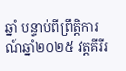ឆ្នាំ បន្ទាប់ពីព្រឹត្តិការណ៍ឆ្នាំ២០២៥ វត្តគីរីរ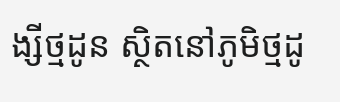ង្សីថ្មដូន ស្ថិតនៅភូមិថ្មដូ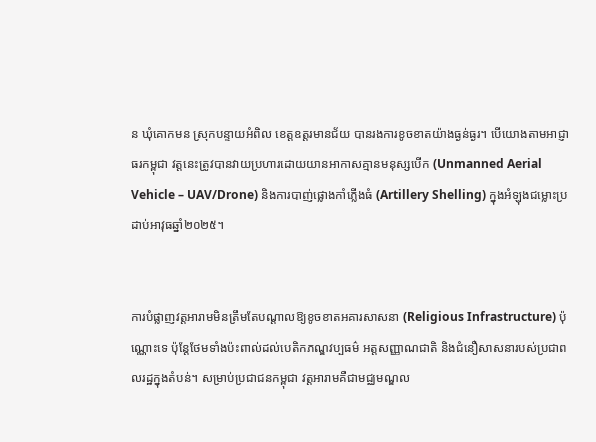ន ឃុំគោកមន ស្រុកបន្ទាយអំពិល ខេត្តឧត្តរមានជ័យ បានរងការខូចខាតយ៉ាងធ្ងន់ធ្ងរ។ បើយោងតាមអាជ្ញាធរកម្ពុជា វត្តនេះត្រូវបានវាយប្រហារដោយយានអាកាសគ្មានមនុស្សបើក (Unmanned Aerial Vehicle – UAV/Drone) និងការបាញ់ផ្លោងកាំភ្លើងធំ (Artillery Shelling) ក្នុងអំឡុងជម្លោះប្រដាប់អាវុធឆ្នាំ២០២៥។


ការបំផ្លាញវត្តអារាមមិនត្រឹមតែបណ្តាលឱ្យខូចខាតអគារសាសនា (Religious Infrastructure) ប៉ុណ្ណោះទេ ប៉ុន្តែថែមទាំងប៉ះពាល់ដល់បេតិកភណ្ឌវប្បធម៌ អត្តសញ្ញាណជាតិ និងជំនឿសាសនារបស់ប្រជាពលរដ្ឋក្នុងតំបន់។ សម្រាប់ប្រជាជនកម្ពុជា វត្តអារាមគឺជាមជ្ឈមណ្ឌល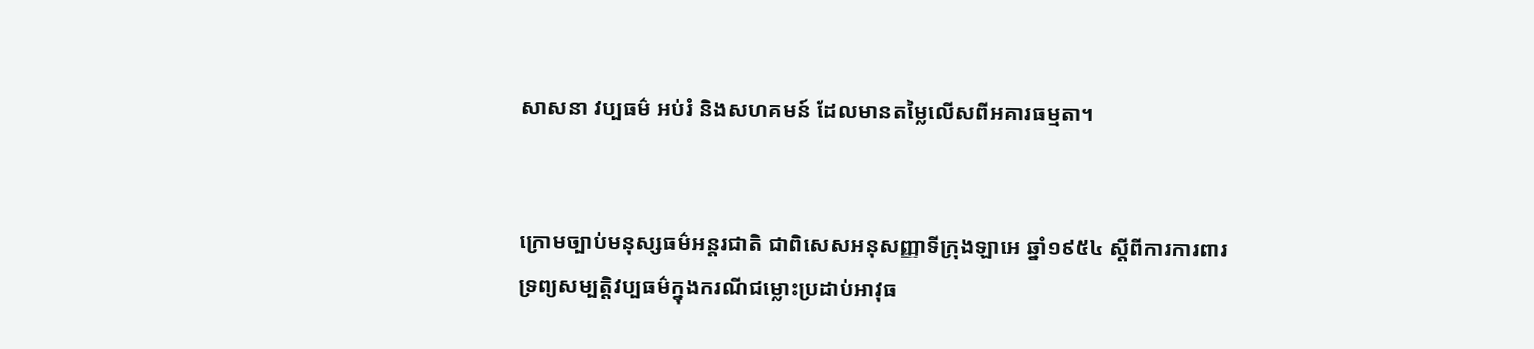សាសនា វប្បធម៌ អប់រំ និងសហគមន៍ ដែលមានតម្លៃលើសពីអគារធម្មតា។


ក្រោមច្បាប់មនុស្សធម៌អន្តរជាតិ ជាពិសេសអនុសញ្ញាទីក្រុងឡាអេ ឆ្នាំ១៩៥៤ ស្តីពីការការពារទ្រព្យសម្បត្តិវប្បធម៌ក្នុងករណីជម្លោះប្រដាប់អាវុធ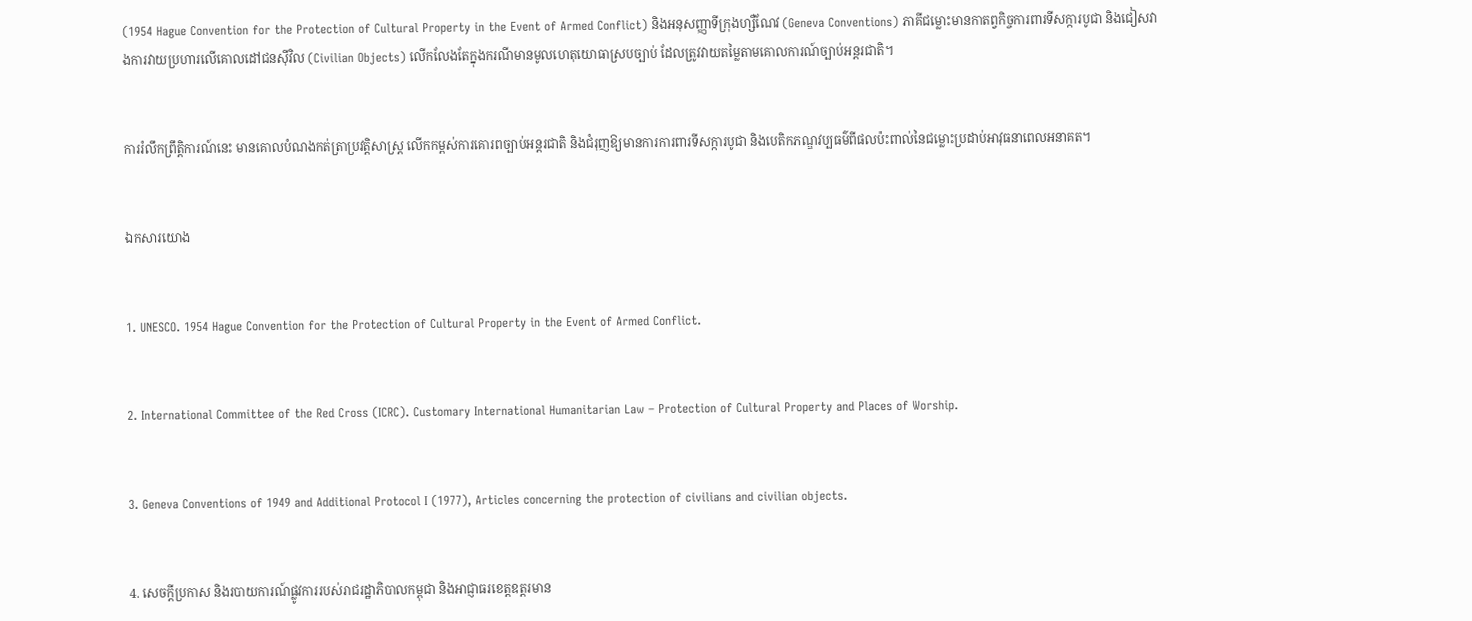(1954 Hague Convention for the Protection of Cultural Property in the Event of Armed Conflict) និងអនុសញ្ញាទីក្រុងហ្សឺណែវ (Geneva Conventions) ភាគីជម្លោះមានកាតព្វកិច្ចការពារទីសក្ការបូជា និងជៀសវាងការវាយប្រហារលើគោលដៅជនស៊ីវិល (Civilian Objects) លើកលែងតែក្នុងករណីមានមូលហេតុយោធាស្របច្បាប់ ដែលត្រូវវាយតម្លៃតាមគោលការណ៍ច្បាប់អន្តរជាតិ។


ការរំលឹកព្រឹត្តិការណ៍នេះ មានគោលបំណងកត់ត្រាប្រវត្តិសាស្ត្រ លើកកម្ពស់ការគោរពច្បាប់អន្តរជាតិ និងជំរុញឱ្យមានការការពារទីសក្ការបូជា និងបេតិកភណ្ឌវប្បធម៌ពីផលប៉ះពាល់នៃជម្លោះប្រដាប់អាវុធនាពេលអនាគត។


ឯកសារយោង


1. UNESCO. 1954 Hague Convention for the Protection of Cultural Property in the Event of Armed Conflict.


2. International Committee of the Red Cross (ICRC). Customary International Humanitarian Law – Protection of Cultural Property and Places of Worship.


3. Geneva Conventions of 1949 and Additional Protocol I (1977), Articles concerning the protection of civilians and civilian objects.


4. សេចក្តីប្រកាស និងរបាយការណ៍ផ្លូវការរបស់រាជរដ្ឋាភិបាលកម្ពុជា និងអាជ្ញាធរខេត្តឧត្តរមាន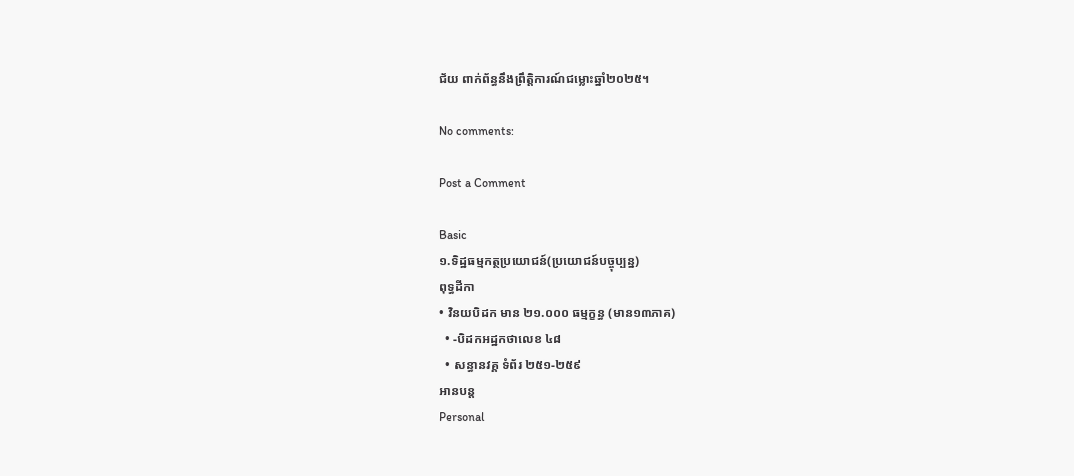ជ័យ ពាក់ព័ន្ធនឹងព្រឹត្តិការណ៍ជម្លោះឆ្នាំ២០២៥។

No comments:

Post a Comment

Basic
១.ទិដ្ឋធម្មកត្ថប្រយោជន៍(ប្រយោជន៍បច្ចុប្បន្ន)
ពុទ្ធដីកា
• វិនយបិដក មាន ២១.០០០ ធម្មក្ខន្ធ (មាន១៣ភាគ)
  • -បិដកអដ្ឋកថាលេខ ៤៨
  • សន្ធានវគ្គ ទំព័រ ២៥១-២៥៩
អានបន្ត
Personal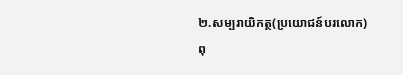២.សម្បរាយិកត្ថ(ប្រយោជន៍បរលោក)
ពុ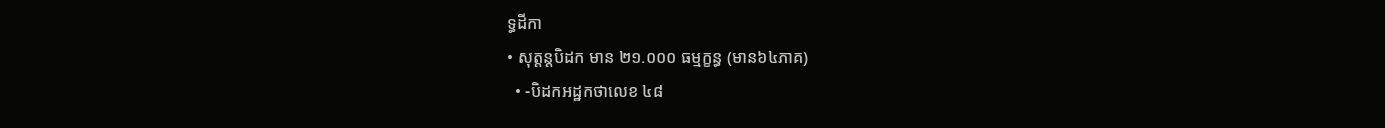ទ្ធដីកា
• សុត្តន្តបិដក មាន ២១.០០០ ធម្មក្ខន្ធ (មាន៦៤ភាគ)
  • -បិដកអដ្ឋកថាលេខ ៤៨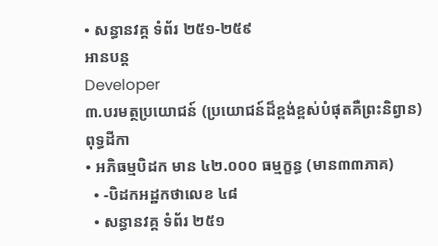• សន្ធានវគ្គ ទំព័រ ២៥១-២៥៩
អានបន្ត
Developer
៣.បរមត្ថប្រយោជន៍ (ប្រយោជន៍ដ៏ខ្ពង់ខ្ពស់បំផុតគឺព្រះនិព្វាន)
ពុទ្ធដីកា
• អភិធម្មបិដក មាន ៤២.០០០ ធម្មក្ខន្ធ (មាន៣៣ភាគ)
  • -បិដកអដ្ឋកថាលេខ ៤៨
  • សន្ធានវគ្គ ទំព័រ ២៥១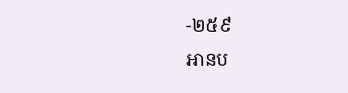-២៥៩
អានប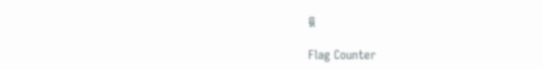ន្ត

Flag Counter